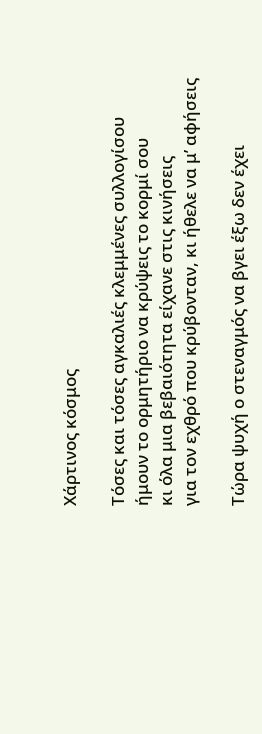Χάρτινος κόσμος

Τόσες και τόσες αγκαλιές κλεμμένες συλλογίσου
ήμουν το ορμητήριο να κρύψεις το κορμί σου
κι όλα μια βεβαιότητα είχανε στις κινήσεις
για τον εχθρό που κρύβονταν, κι ήθελε να μ’ αφήσεις

Τώρα ψυχή ο στεναγμός να βγει έξω δεν έχει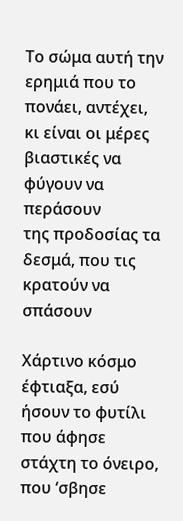Το σώμα αυτή την ερημιά που το πονάει, αντέχει,
κι είναι οι μέρες βιαστικές να φύγουν να περάσουν
της προδοσίας τα δεσμά, που τις κρατούν να σπάσουν

Χάρτινο κόσμο έφτιαξα, εσύ ήσουν το φυτίλι
που άφησε στάχτη το όνειρο, που ‘σβησε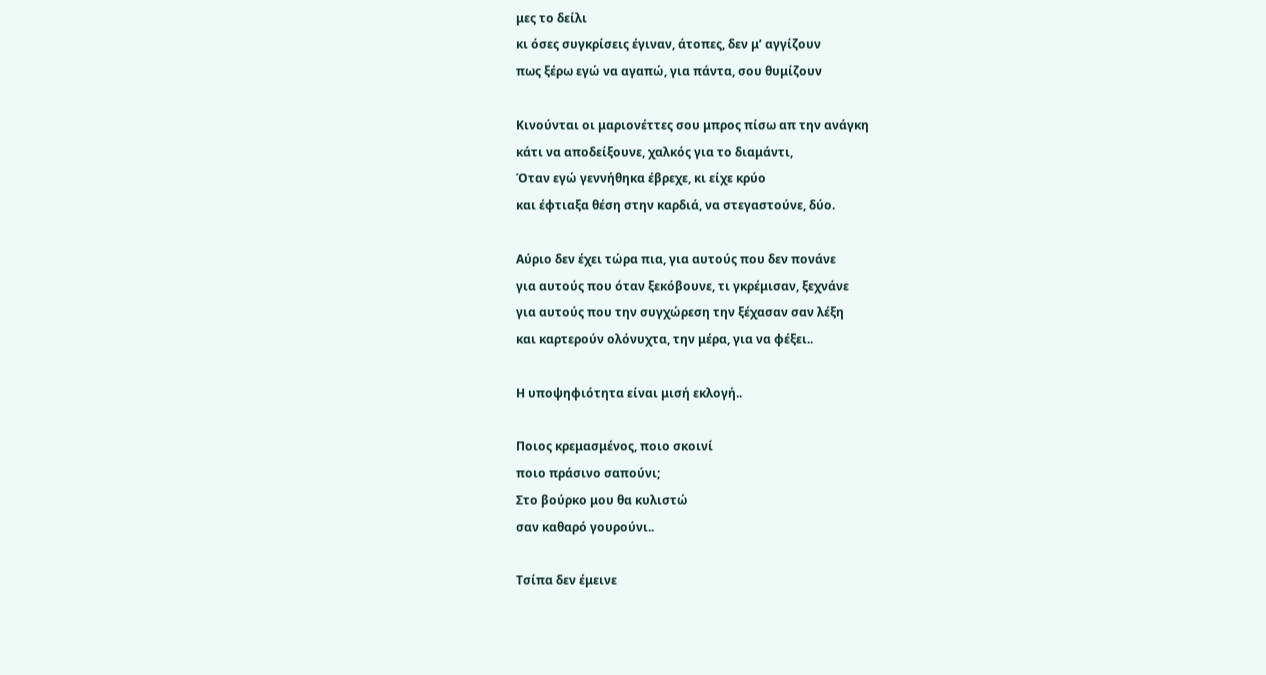μες το δείλι
κι όσες συγκρίσεις έγιναν, άτοπες, δεν μ’ αγγίζουν
πως ξέρω εγώ να αγαπώ, για πάντα, σου θυμίζουν

Κινούνται οι μαριονέττες σου μπρος πίσω απ την ανάγκη
κάτι να αποδείξουνε, χαλκός για το διαμάντι,
Όταν εγώ γεννήθηκα έβρεχε, κι είχε κρύο
και έφτιαξα θέση στην καρδιά, να στεγαστούνε, δύο.

Αύριο δεν έχει τώρα πια, για αυτούς που δεν πονάνε
για αυτούς που όταν ξεκόβουνε, τι γκρέμισαν, ξεχνάνε
για αυτούς που την συγχώρεση την ξέχασαν σαν λέξη
και καρτερούν ολόνυχτα, την μέρα, για να φέξει..

Η υποψηφιότητα είναι μισή εκλογή..

Ποιος κρεμασμένος, ποιο σκοινί
ποιο πράσινο σαπούνι;
Στο βούρκο μου θα κυλιστώ
σαν καθαρό γουρούνι..

Τσίπα δεν έμεινε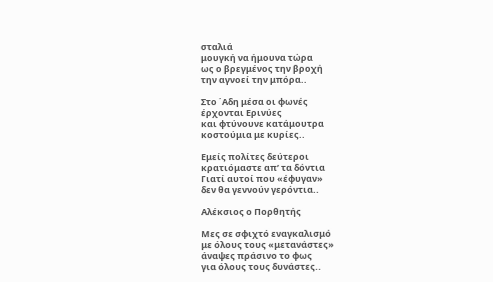σταλιά
μουγκή να ήμουνα τώρα
ως ο βρεγμένος την βροχή
την αγνοεί την μπόρα..

Στο ΄Αδη μέσα οι φωνές
έρχονται Ερινύες
και φτύνουνε κατάμουτρα
κοστούμια με κυρίες..

Εμείς πολίτες δεύτεροι
κρατιόμαστε απ’ τα δόντια
Γιατί αυτοί που «έφυγαν»
δεν θα γεννούν γερόντια..

Αλέκσιος ο Πορθητής

Μες σε σφιχτό εναγκαλισμό
με όλους τους «μετανάστες»
άναψες πράσινο το φως
για όλους τους δυνάστες..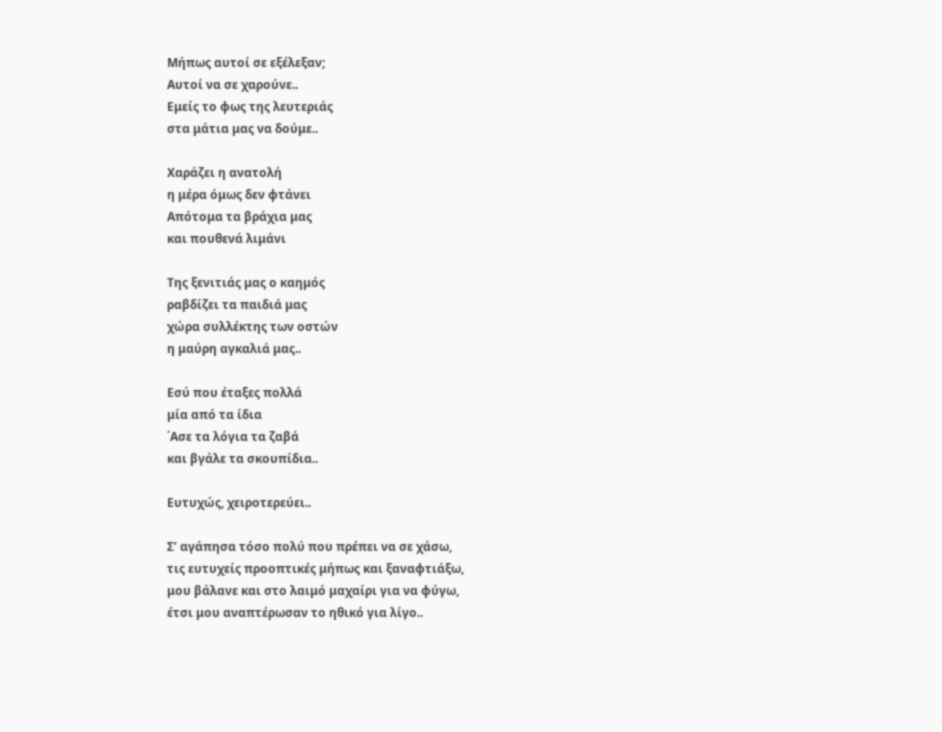Μήπως αυτοί σε εξέλεξαν;
Αυτοί να σε χαρούνε..
Εμείς το φως της λευτεριάς
στα μάτια μας να δούμε..

Χαράζει η ανατολή
η μέρα όμως δεν φτάνει
Απότομα τα βράχια μας
και πουθενά λιμάνι

Της ξενιτιάς μας ο καημός
ραβδίζει τα παιδιά μας
χώρα συλλέκτης των οστών
η μαύρη αγκαλιά μας..

Εσύ που έταξες πολλά
μία από τα ίδια
΄Ασε τα λόγια τα ζαβά
και βγάλε τα σκουπίδια..

Ευτυχώς, χειροτερεύει..

Σ’ αγάπησα τόσο πολύ που πρέπει να σε χάσω,
τις ευτυχείς προοπτικές μήπως και ξαναφτιάξω,
μου βάλανε και στο λαιμό μαχαίρι για να φύγω,
έτσι μου αναπτέρωσαν το ηθικό για λίγο..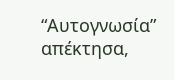“Αυτογνωσία” απέκτησα,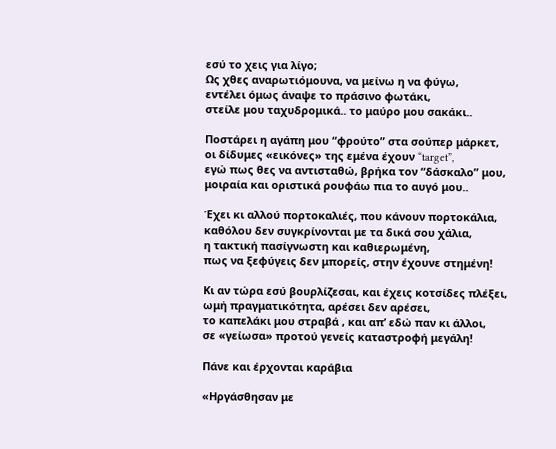εσύ το χεις για λίγο;
Ως χθες αναρωτιόμουνα, να μείνω η να φύγω,
εντέλει όμως άναψε το πράσινο φωτάκι,
στείλε μου ταχυδρομικά.. το μαύρο μου σακάκι..

Ποστάρει η αγάπη μου “φρούτο” στα σούπερ μάρκετ,
οι δίδυμες «εικόνες» της εμένα έχουν “target”,
εγώ πως θες να αντισταθώ, βρήκα τον “δάσκαλο” μου,
μοιραία και οριστικά ρουφάω πια το αυγό μου..

Έχει κι αλλού πορτοκαλιές, που κάνουν πορτοκάλια,
καθόλου δεν συγκρίνονται με τα δικά σου χάλια,
η τακτική πασίγνωστη και καθιερωμένη,
πως να ξεφύγεις δεν μπορείς, στην έχουνε στημένη!

Κι αν τώρα εσύ βουρλίζεσαι, και έχεις κοτσίδες πλέξει,
ωμή πραγματικότητα, αρέσει δεν αρέσει,
το καπελάκι μου στραβά , και απ’ εδώ παν κι άλλοι,
σε «γείωσα» προτού γενείς καταστροφή μεγάλη!

Πάνε και έρχονται καράβια

«Ηργάσθησαν με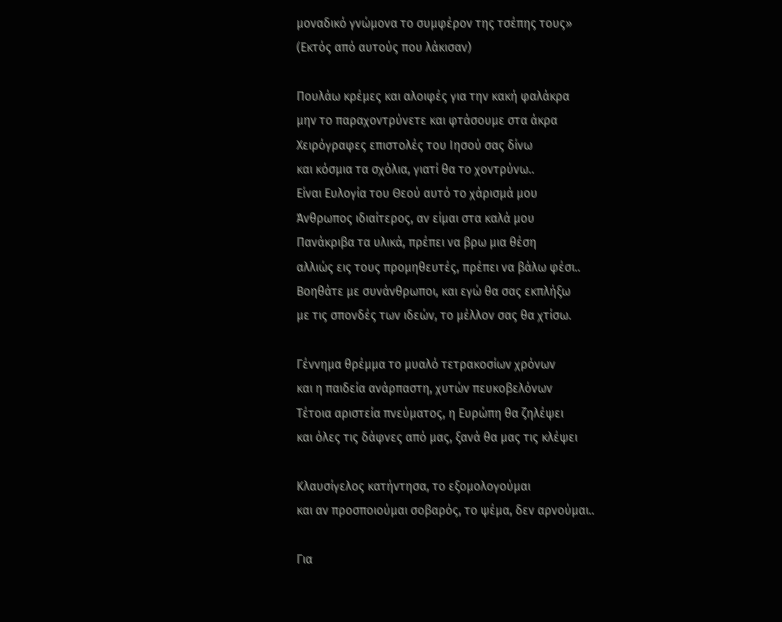μοναδικό γνώμονα το συμφέρον της τσέπης τους»
(Εκτός από αυτούς που λάκισαν)

Πουλάω κρέμες και αλοιφές για την κακή φαλάκρα
μην το παραχοντρύνετε και φτάσουμε στα άκρα
Χειρόγραφες επιστολές του Ιησού σας δίνω
και κόσμια τα σχόλια, γιατί θα το χοντρύνω..
Είναι Ευλογία του Θεού αυτό το χάρισμά μου
Άνθρωπος ιδιαίτερος, αν είμαι στα καλά μου
Πανάκριβα τα υλικά, πρέπει να βρω μια θέση
αλλιώς εις τους προμηθευτές, πρέπει να βάλω φέσι..
Βοηθάτε με συνάνθρωποι, και εγώ θα σας εκπλήξω
με τις σπονδές των ιδεών, το μέλλον σας θα χτίσω.

Γέννημα θρέμμα το μυαλό τετρακοσίων χρόνων
και η παιδεία ανάρπαστη, χυτών πευκοβελόνων
Τέτοια αριστεία πνεύματος, η Ευρώπη θα ζηλέψει
και όλες τις δάφνες από μας, ξανά θα μας τις κλέψει

Κλαυσίγελος κατήντησα, το εξομολογούμαι
και αν προσποιούμαι σοβαρός, το ψέμα, δεν αρνούμαι..

Για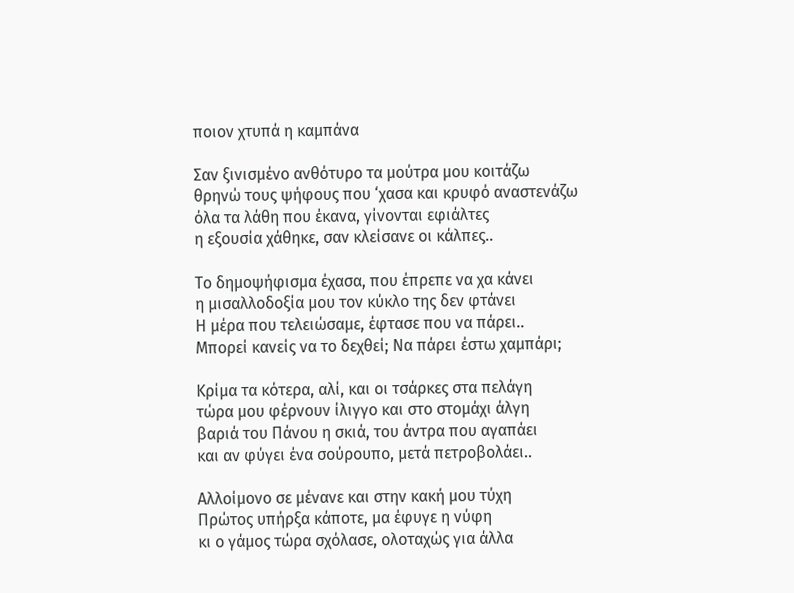ποιον χτυπά η καμπάνα

Σαν ξινισμένο ανθότυρο τα μούτρα μου κοιτάζω
θρηνώ τους ψήφους που ‘χασα και κρυφό αναστενάζω
όλα τα λάθη που έκανα, γίνονται εφιάλτες
η εξουσία χάθηκε, σαν κλείσανε οι κάλπες..

Το δημοψήφισμα έχασα, που έπρεπε να χα κάνει
η μισαλλοδοξία μου τον κύκλο της δεν φτάνει
Η μέρα που τελειώσαμε, έφτασε που να πάρει..
Μπορεί κανείς να το δεχθεί; Να πάρει έστω χαμπάρι;

Κρίμα τα κότερα, αλί, και οι τσάρκες στα πελάγη
τώρα μου φέρνουν ίλιγγο και στο στομάχι άλγη
βαριά του Πάνου η σκιά, του άντρα που αγαπάει
και αν φύγει ένα σούρουπο, μετά πετροβολάει..

Αλλοίμονο σε μένανε και στην κακή μου τύχη
Πρώτος υπήρξα κάποτε, μα έφυγε η νύφη
κι ο γάμος τώρα σχόλασε, ολοταχώς για άλλα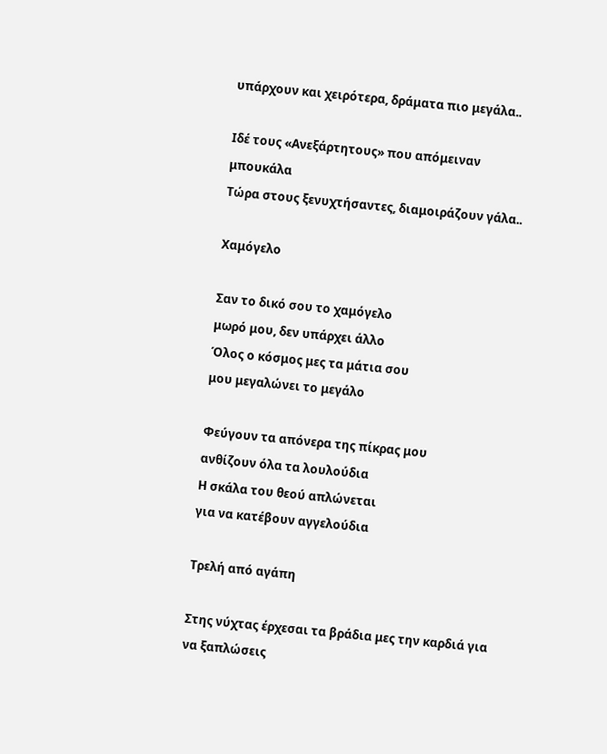υπάρχουν και χειρότερα, δράματα πιο μεγάλα..

Ιδέ τους «Ανεξάρτητους» που απόμειναν μπουκάλα
Τώρα στους ξενυχτήσαντες, διαμοιράζουν γάλα..

Χαμόγελο

Σαν το δικό σου το χαμόγελο
μωρό μου, δεν υπάρχει άλλο
Όλος ο κόσμος μες τα μάτια σου
μου μεγαλώνει το μεγάλο

Φεύγουν τα απόνερα της πίκρας μου
ανθίζουν όλα τα λουλούδια
Η σκάλα του θεού απλώνεται
για να κατέβουν αγγελούδια

Τρελή από αγάπη

Στης νύχτας έρχεσαι τα βράδια μες την καρδιά για να ξαπλώσεις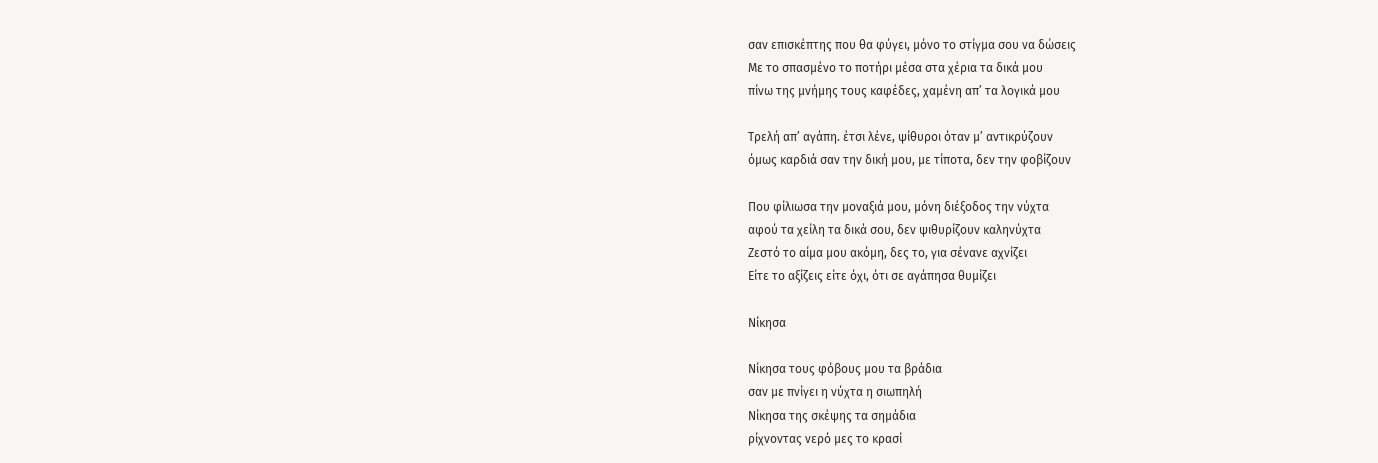σαν επισκέπτης που θα φύγει, μόνο το στίγμα σου να δώσεις
Με το σπασμένο το ποτήρι μέσα στα χέρια τα δικά μου
πίνω της μνήμης τους καφέδες, χαμένη απ’ τα λογικά μου

Τρελή απ’ αγάπη. έτσι λένε, ψίθυροι όταν μ’ αντικρύζουν
όμως καρδιά σαν την δική μου, με τίποτα, δεν την φοβίζουν

Που φίλιωσα την μοναξιά μου, μόνη διέξοδος την νύχτα
αφού τα χείλη τα δικά σου, δεν ψιθυρίζουν καληνύχτα
Ζεστό το αίμα μου ακόμη, δες το, για σένανε αχνίζει
Είτε το αξίζεις είτε όχι, ότι σε αγάπησα θυμίζει

Νίκησα

Νίκησα τους φόβους μου τα βράδια
σαν με πνίγει η νύχτα η σιωπηλή
Νίκησα της σκέψης τα σημάδια
ρίχνοντας νερό μες το κρασί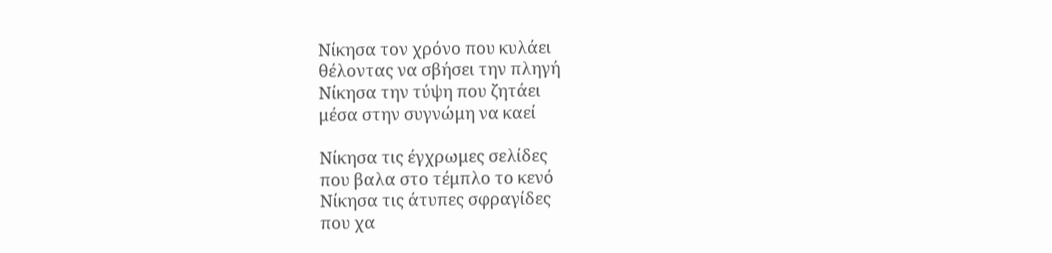Νίκησα τον χρόνο που κυλάει
θέλοντας να σβήσει την πληγή
Νίκησα την τύψη που ζητάει
μέσα στην συγνώμη να καεί

Νίκησα τις έγχρωμες σελίδες
που βαλα στο τέμπλο το κενό
Νίκησα τις άτυπες σφραγίδες
που χα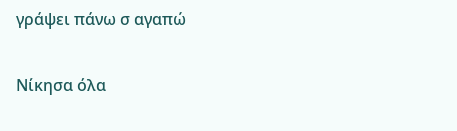γράψει πάνω σ αγαπώ

Νίκησα όλα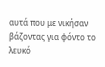αυτά που με νικήσαν
βάζοντας για φόντο το λευκό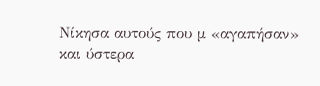Νίκησα αυτούς που μ «αγαπήσαν»
και ύστερα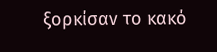ξορκίσαν το κακό